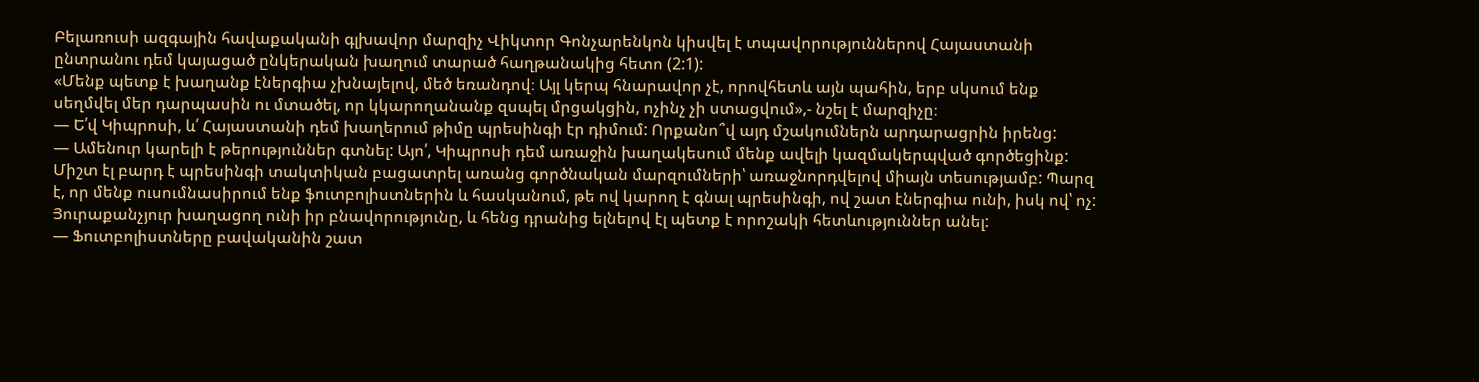Բելառուսի ազգային հավաքականի գլխավոր մարզիչ Վիկտոր Գոնչարենկոն կիսվել է տպավորություններով Հայաստանի ընտրանու դեմ կայացած ընկերական խաղում տարած հաղթանակից հետո (2:1):
«Մենք պետք է խաղանք էներգիա չխնայելով, մեծ եռանդով։ Այլ կերպ հնարավոր չէ, որովհետև այն պահին, երբ սկսում ենք սեղմվել մեր դարպասին ու մտածել, որ կկարողանանք զսպել մրցակցին, ոչինչ չի ստացվում»,- նշել է մարզիչը։
— Ե՛վ Կիպրոսի, և՛ Հայաստանի դեմ խաղերում թիմը պրեսինգի էր դիմում: Որքանո՞վ այդ մշակումներն արդարացրին իրենց:
— Ամենուր կարելի է թերություններ գտնել: Այո՛, Կիպրոսի դեմ առաջին խաղակեսում մենք ավելի կազմակերպված գործեցինք: Միշտ էլ բարդ է պրեսինգի տակտիկան բացատրել առանց գործնական մարզումների՝ առաջնորդվելով միայն տեսությամբ: Պարզ է, որ մենք ուսումնասիրում ենք ֆուտբոլիստներին և հասկանում, թե ով կարող է գնալ պրեսինգի, ով շատ էներգիա ունի, իսկ ով՝ ոչ: Յուրաքանչյուր խաղացող ունի իր բնավորությունը, և հենց դրանից ելնելով էլ պետք է որոշակի հետևություններ անել:
— Ֆուտբոլիստները բավականին շատ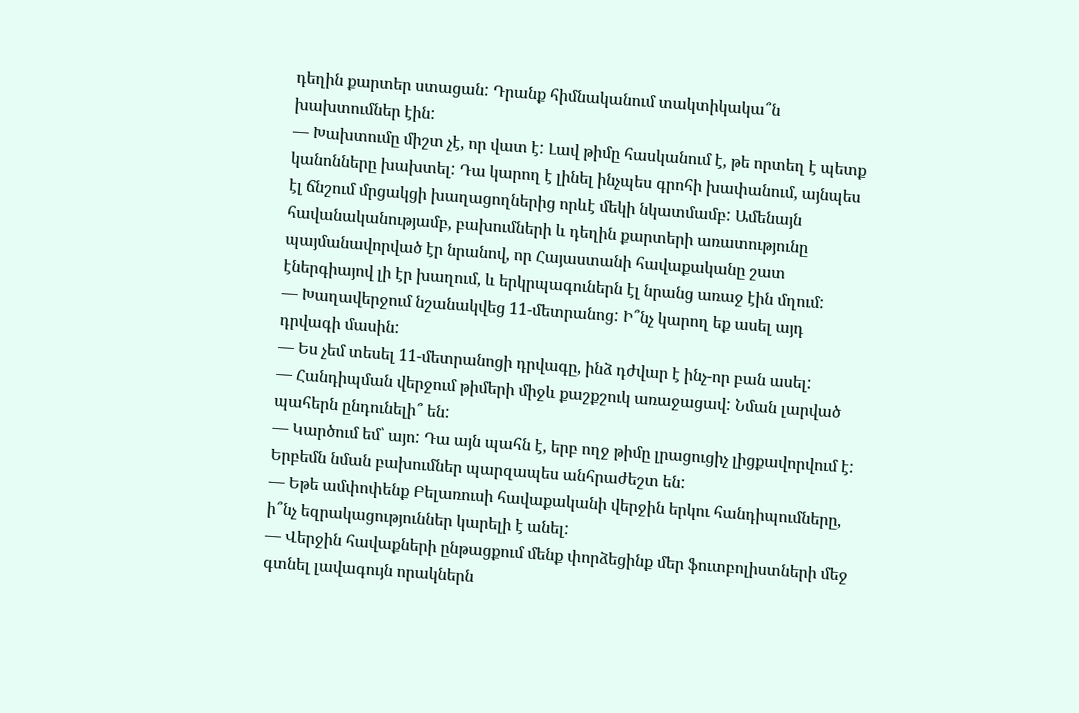դեղին քարտեր ստացան: Դրանք հիմնականում տակտիկակա՞ն խախտումներ էին:
— Խախտումը միշտ չէ, որ վատ է: Լավ թիմը հասկանում է, թե որտեղ է պետք կանոնները խախտել: Դա կարող է լինել ինչպես գրոհի խափանում, այնպես էլ ճնշում մրցակցի խաղացողներից որևէ մեկի նկատմամբ: Ամենայն հավանականությամբ, բախումների և դեղին քարտերի առատությունը պայմանավորված էր նրանով, որ Հայաստանի հավաքականը շատ էներգիայով լի էր խաղում, և երկրպագուներն էլ նրանց առաջ էին մղում:
— Խաղավերջում նշանակվեց 11-մետրանոց: Ի՞նչ կարող եք ասել այդ դրվագի մասին:
— Ես չեմ տեսել 11-մետրանոցի դրվագը, ինձ դժվար է ինչ-որ բան ասել:
— Հանդիպման վերջում թիմերի միջև քաշքշուկ առաջացավ: Նման լարված պահերն ընդունելի՞ են:
— Կարծում եմ՝ այո: Դա այն պահն է, երբ ողջ թիմը լրացուցիչ լիցքավորվում է: Երբեմն նման բախումներ պարզապես անհրաժեշտ են:
— Եթե ամփոփենք Բելառուսի հավաքականի վերջին երկու հանդիպումները, ի՞նչ եզրակացություններ կարելի է անել:
— Վերջին հավաքների ընթացքում մենք փորձեցինք մեր ֆուտբոլիստների մեջ գտնել լավագույն որակներն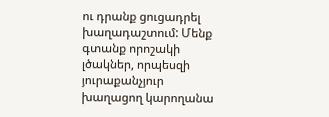ու դրանք ցուցադրել խաղադաշտում: Մենք գտանք որոշակի լծակներ, որպեսզի յուրաքանչյուր խաղացող կարողանա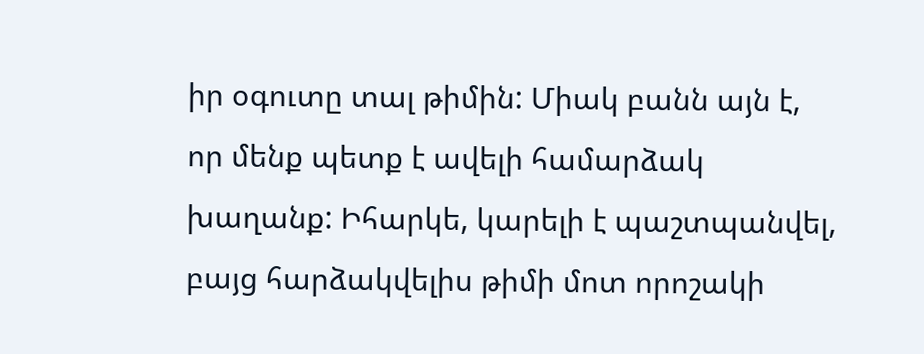իր օգուտը տալ թիմին: Միակ բանն այն է, որ մենք պետք է ավելի համարձակ խաղանք: Իհարկե, կարելի է պաշտպանվել, բայց հարձակվելիս թիմի մոտ որոշակի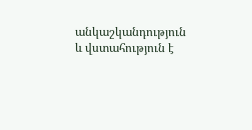անկաշկանդություն և վստահություն է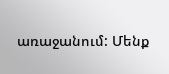առաջանում: Մենք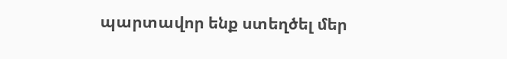պարտավոր ենք ստեղծել մեր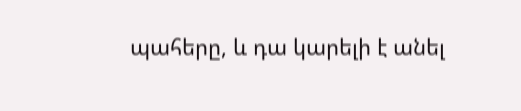պահերը, և դա կարելի է անել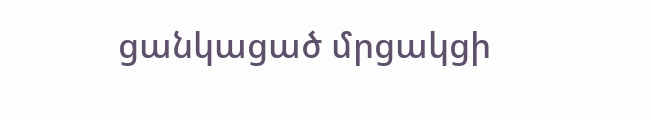ցանկացած մրցակցի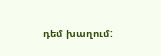դեմ խաղում: